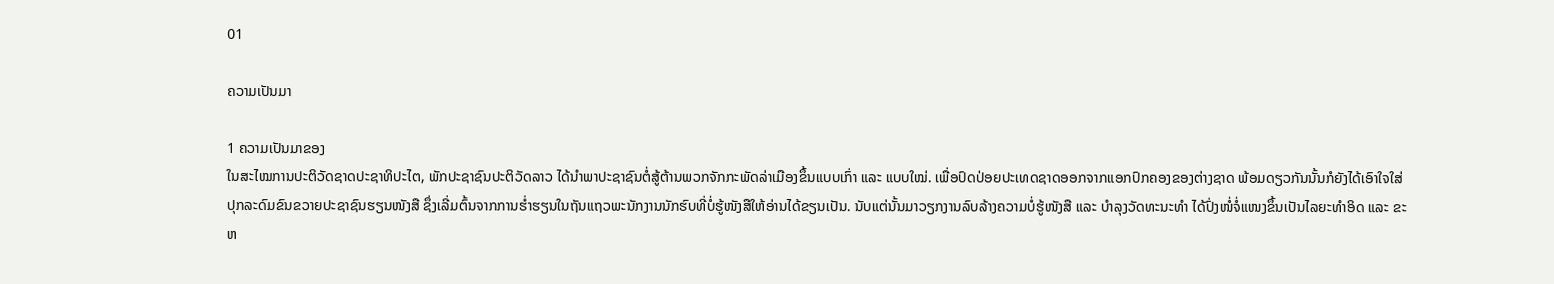01

ຄວາມເປັນມາ

1 ຄວາມເປັນມາຂອງ
ໃນສະໄໝການປະຕິວັດຊາດປະຊາທິປະໄຕ, ພັກປະຊາຊົນປະຕິວັດລາວ ໄດ້ນຳພາປະຊາຊົນຕໍ່ສູ້ຕ້ານພວກຈັກກະພັດລ່າເມືອງຂຶ້ນແບບເກົ່າ ແລະ ແບບໃໝ່. ເພື່ອປົດປ່ອຍປະເທດຊາດອອກຈາກແອກປົກຄອງຂອງຕ່າງຊາດ ພ້ອມດຽວກັນນັ້ນກໍຍັງໄດ້ເອົາໃຈໃສ່ປຸກລະດົມຂົນຂວາຍປະຊາຊົນຮຽນໜັງສື ຊຶ່ງເລີ່ມຕົ້ນຈາກການຮ່ຳຮຽນໃນຖັນແຖວພະນັກງານນັກຮົບທີ່ບໍ່ຮູ້ໜັງສືໃຫ້ອ່ານໄດ້ຂຽນເປັນ. ນັບແຕ່ນັ້ນມາວຽກງານລົບລ້າງຄວາມບໍ່ຮູ້ໜັງສື ແລະ ບຳລຸງວັດທະນະທຳ ໄດ້ປົ່ງໜໍ່ຈໍ່ແໜງຂຶ້ນເປັນໄລຍະທຳອິດ ແລະ ຂະຫ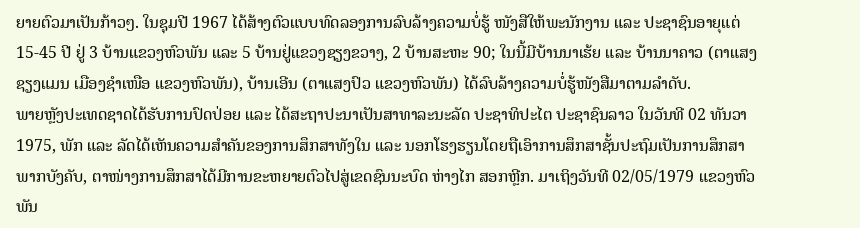ຍາຍຕົວມາເປັນກ້າວໆ. ໃນຊຸມປີ 1967 ໄດ້ສ້າງຕົວແບບທົດລອງການລົບລ້າງຄວາມບໍ່ຮູ້ ໜັງສືໃຫ້ພະນັກງານ ແລະ ປະຊາຊົນອາຍຸແຕ່ 15-45 ປີ ຢູ່ 3 ບ້ານແຂວງຫົວພັນ ແລະ 5 ບ້ານຢູ່ແຂວງຊຽງຂວາງ, 2 ບ້ານສະຫະ 90; ໃນນີ້ມີບ້ານນາເຮ້ຍ ແລະ ບ້ານນາຄາວ (ຕາແສງຊຽງແມນ ເມືອງຊໍາເໜືອ ແຂວງຫົວພັນ), ບ້ານເອີນ (ຕາແສງປົວ ແຂວງຫົວພັນ) ໄດ້ລົບລ້າງຄວາມບໍ່ຮູ້ໜັງສືມາຕາມລໍາດັບ.
ພາຍຫຼັງປະເທດຊາດໄດ້ຮັບການປົດປ່ອຍ ແລະ ໄດ້ສະຖາປະນາເປັນສາທາລະນະລັດ ປະຊາທິປະໄຕ ປະຊາຊົນລາວ ໃນວັນທີ 02 ທັນວາ 1975, ພັກ ແລະ ລັດໄດ້ເຫັນຄວາມສຳຄັນຂອງການສຶກສາທັງໃນ ແລະ ນອກໂຮງຮຽນໂດຍຖືເອົາການສຶກສາຊັ້ນປະຖົມເປັນການສຶກສາພາກບັງຄັບ, ຕາໜ່າງການສຶກສາໄດ້ມີການຂະຫຍາຍຕົວໄປສູ່ເຂດຊົນນະບົດ ຫ່າງໄກ ສອກຫຼີກ. ມາເຖິງວັນທີ 02/05/1979 ແຂວງຫົວພັນ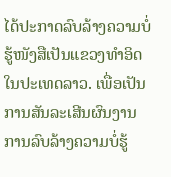ໄດ້ປະກາດລົບລ້າງຄວາມບໍ່ຮູ້ໜັງສືເປັນແຂວງທຳອິດໃນປະເທດລາວ. ເພື່ອເປັນການສັນລະເສີນຜົນງານການລົບລ້າງຄວາມບໍ່ຮູ້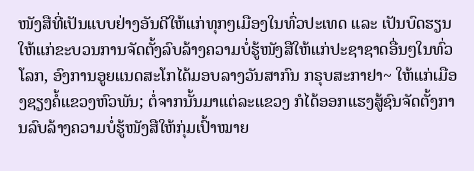ໜັງສືທີ່ເປັນແບບຢ່າງອັນດີໃຫ້ແກ່ທຸກໆເມືອງໃນທົ່ວປະເທດ ແລະ ເປັນບົດຮຽນໃຫ້ແກ່ຂະບວນການຈັດຕັ້ງລົບລ້າງຄວາມບໍ່ຮູ້ໜັງສືໃຫ້ແກ່ປະຊາຊາດອື່ນໆໃນທົ່ວໂລກ, ອົງການອູຍແນດສະໂກໄດ້ມອບລາງວັນສາກົນ ກຣຸບສະກາຢາ~ ໃຫ້ແກ່ເມືອງຊຽງຄໍ້ແຂວງຫົວພັນ; ຕໍ່ຈາກນັ້ນມາແຕ່ລະແຂວງ ກໍໄດ້ອອກແຮງສູ້ຊົນຈັດຕັ້ງການລົບລ້າງຄວາມບໍ່ຮູ້ໜັງສືໃຫ້ກຸ່ມເປົ້າໝາຍ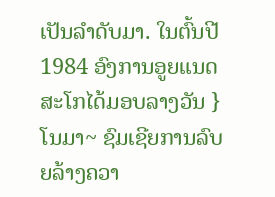ເປັນລຳດັບມາ. ໃນຕົ້ນປີ 1984 ອົງການອູຍແນດສະໂກໄດ້ມອບລາງວັນ }ໂນມາ~ ຊົມເຊີຍການລົບຍລ້າງຄວາ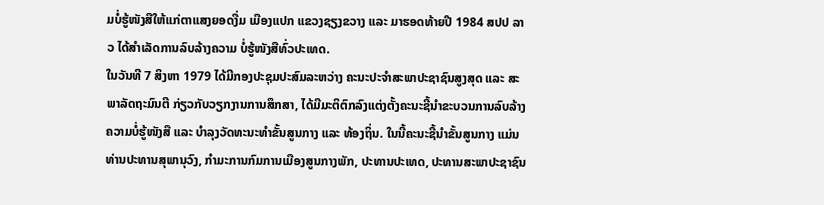ມບໍ່ຮູ້ໜັງສືໃຫ້ແກ່ຕາແສງຍອດງື່ມ ເມືອງແປກ ແຂວງຊຽງຂວາງ ແລະ ມາຮອດທ້າຍປີ 1984 ສປປ ລາວ ໄດ້ສຳເລັດການລົບລ້າງຄວາມ ບໍ່ຮູ້ໜັງສືທົ່ວປະເທດ.
ໃນວັນທີ 7 ສິງຫາ 1979 ໄດ້ມີກອງປະຊຸມປະສົມລະຫວ່າງ ຄະນະປະຈໍາສະພາປະຊາຊົນສູງສຸດ ແລະ ສະພາລັດຖະມົນຕີ ກ່ຽວກັບວຽກງານການສຶກສາ, ໄດ້ມີມະຕິຕົກລົງແຕ່ງຕັ້ງຄະນະຊີ້ນໍາຂະບວນການລົບລ້າງຄວາມບໍ່ຮູ້ໜັງສື ແລະ ບໍາລຸງວັດທະນະທໍາຂັ້ນສູນກາງ ແລະ ທ້ອງຖິ່ນ. ໃນນີ້ຄະນະຊີ້ນໍາຂັ້ນສູນກາງ ແມ່ນທ່ານປະທານສຸພານຸວົງ, ກໍາມະການກົມການເມືອງສູນກາງພັກ, ປະທານປະເທດ, ປະທານສະພາປະຊາຊົນ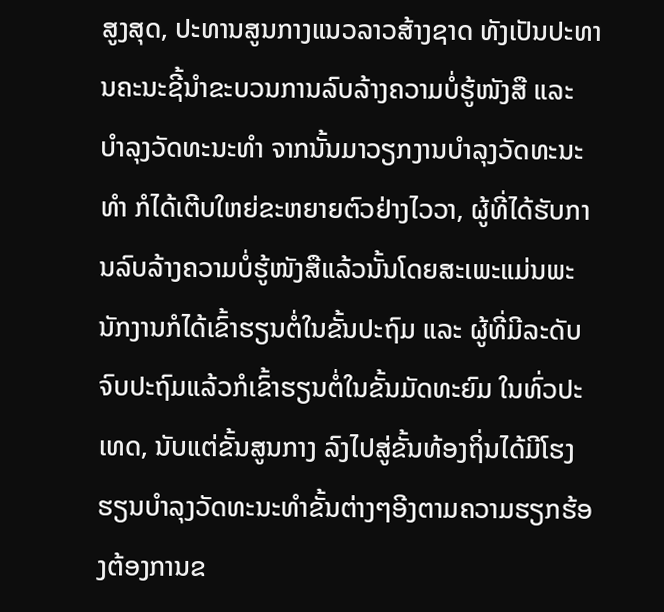ສູງສຸດ, ປະທານສູນກາງແນວລາວສ້າງຊາດ ທັງເປັນປະທານຄະນະຊີ້ນໍາຂະບວນການລົບລ້າງຄວາມບໍ່ຮູ້ໜັງສື ແລະ ບໍາລຸງວັດທະນະທໍາ ຈາກນັ້ນມາວຽກງານບຳລຸງວັດທະນະທຳ ກໍໄດ້ເຕີບໃຫຍ່ຂະຫຍາຍຕົວຢ່າງໄວວາ, ຜູ້ທີ່ໄດ້ຮັບການລົບລ້າງຄວາມບໍ່ຮູ້ໜັງສືແລ້ວນັ້ນໂດຍສະເພະແມ່ນພະນັກງານກໍໄດ້ເຂົ້າຮຽນຕໍ່ໃນຂັ້ນປະຖົມ ແລະ ຜູ້ທີ່ມີລະດັບຈົບປະຖົມແລ້ວກໍເຂົ້າຮຽນຕໍ່ໃນຂັ້ນມັດທະຍົມ ໃນທົ່ວປະເທດ, ນັບແຕ່ຂັ້ນສູນກາງ ລົງໄປສູ່ຂັ້ນທ້ອງຖິ່ນໄດ້ມີໂຮງຮຽນບຳລຸງວັດທະນະທຳຂັ້ນຕ່າງໆອີງຕາມຄວາມຮຽກຮ້ອງຕ້ອງການຂ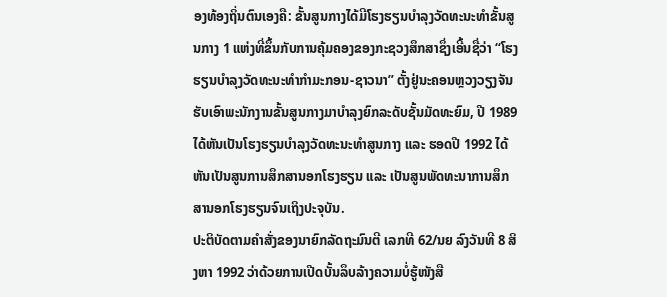ອງທ້ອງຖິ່ນຕົນເອງຄື: ຂັ້ນສູນກາງໄດ້ມີໂຮງຮຽນບຳລຸງວັດທະນະທຳຂັ້ນສູນກາງ 1 ແຫ່ງທີ່ຂຶ້ນກັບການຄຸ້ມຄອງຂອງກະຊວງສຶກສາຊຶ່ງເອີ້ນຊື່ວ່າ “ໂຮງຮຽນບຳລຸງວັດທະນະທຳກຳມະກອນ-ຊາວນາ” ຕັ້ງຢູ່ນະຄອນຫຼວງວຽງຈັນ ຮັບເອົາພະນັກງານຂັ້ນສູນກາງມາບໍາລຸງຍົກລະດັບຊັ້ນມັດທະຍົມ, ປີ 1989 ໄດ້ຫັນເປັນໂຮງຮຽນບໍາລຸງວັດທະນະທໍາສູນກາງ ແລະ ຮອດປີ 1992 ໄດ້ຫັນເປັນສູນການສຶກສານອກໂຮງຮຽນ ແລະ ເປັນສູນພັດທະນາການສຶກສານອກໂຮງຮຽນຈົນເຖິງປະຈຸບັນ.
ປະຕິບັດຕາມຄໍາສັ່ງຂອງນາຍົກລັດຖະມົນຕີ ເລກທີ 62/ນຍ ລົງວັນທີ 8 ສິງຫາ 1992 ວ່າດ້ວຍການເປີດບັ້ນລຶບລ້າງຄວາມບໍ່ຮູ້ໜັງສື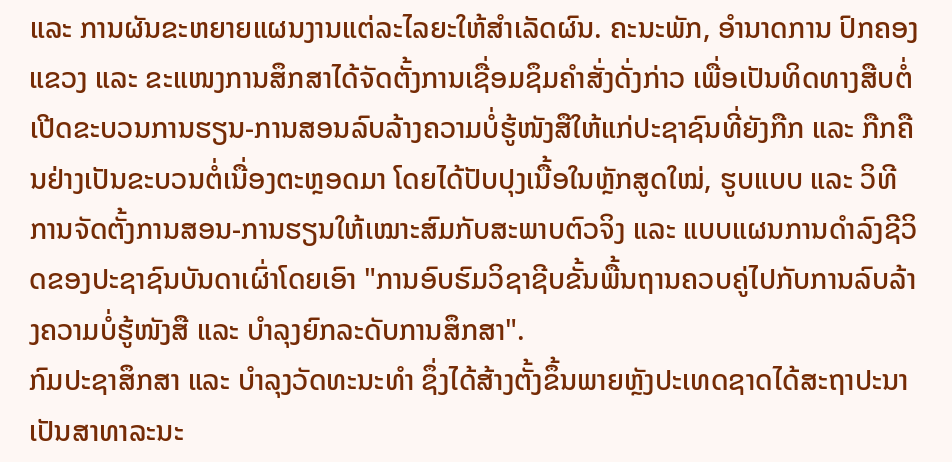ແລະ ການຜັນຂະຫຍາຍແຜນງານແຕ່ລະໄລຍະໃຫ້ສໍາເລັດຜົນ. ຄະນະພັກ, ອໍານາດການ ປົກຄອງແຂວງ ແລະ ຂະແໜງການສຶກສາໄດ້ຈັດຕັ້ງການເຊື່ອມຊຶມຄໍາສັ່ງດັ່ງກ່າວ ເພື່ອເປັນທິດທາງສືບຕໍ່ເປີດຂະບວນການຮຽນ-ການສອນລົບລ້າງຄວາມບໍ່ຮູ້ໜັງສືໃຫ້ແກ່ປະຊາຊົນທີ່ຍັງກືກ ແລະ ກືກຄືນຢ່າງເປັນຂະບວນຕໍ່ເນື່ອງຕະຫຼອດມາ ໂດຍໄດ້ປັບປຸງເນື້ອໃນຫຼັກສູດໃໝ່, ຮູບແບບ ແລະ ວິທີການຈັດຕັ້ງການສອນ-ການຮຽນໃຫ້ເໝາະສົມກັບສະພາບຕົວຈິງ ແລະ ແບບແຜນການດຳລົງຊີວິດຂອງປະຊາຊົນບັນດາເຜົ່າໂດຍເອົາ "ການອົບຮົມວິຊາຊີບຂັ້ນພື້ນຖານຄວບຄູ່ໄປກັບການລົບລ້າງຄວາມບໍ່ຮູ້ໜັງສື ແລະ ບຳລຸງຍົກລະດັບການສຶກສາ".
ກົມປະຊາສຶກສາ ແລະ ບຳລຸງວັດທະນະທຳ ຊຶ່ງໄດ້ສ້າງຕັ້ງຂຶ້ນພາຍຫຼັງປະເທດຊາດໄດ້ສະຖາປະນາເປັນສາທາລະນະ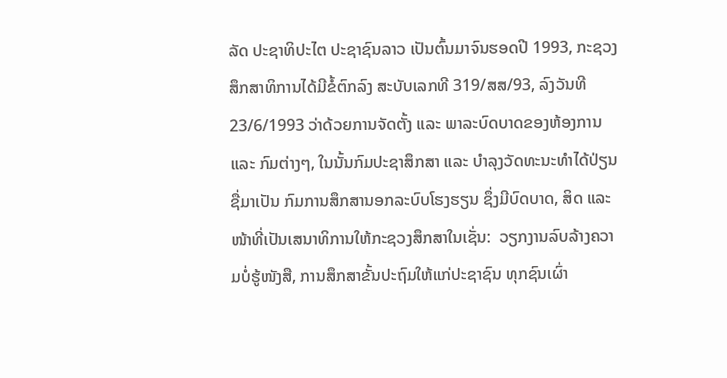ລັດ ປະຊາທິປະໄຕ ປະຊາຊົນລາວ ເປັນຕົ້ນມາຈົນຮອດປີ 1993, ກະຊວງສຶກສາທິການໄດ້ມີຂໍ້ຕົກລົງ ສະບັບເລກທີ 319/ສສ/93, ລົງວັນທີ 23/6/1993 ວ່າດ້ວຍການຈັດຕັ້ງ ແລະ ພາລະບົດບາດຂອງຫ້ອງການ ແລະ ກົມຕ່າງໆ, ໃນນັ້ນກົມປະຊາສຶກສາ ແລະ ບຳລຸງວັດທະນະທຳໄດ້ປ່ຽນຊື່ມາເປັນ ກົມການສຶກສານອກລະບົບໂຮງຮຽນ ຊຶ່ງມີບົດບາດ, ສິດ ແລະ ໜ້າທີ່ເປັນເສນາທິການໃຫ້ກະຊວງສຶກສາໃນເຊັ່ນ:  ວຽກງານລົບລ້າງຄວາມບໍ່ຮູ້ໜັງສື, ການສຶກສາຂັ້ນປະຖົມໃຫ້ແກ່ປະຊາຊົນ ທຸກຊົນເຜົ່າ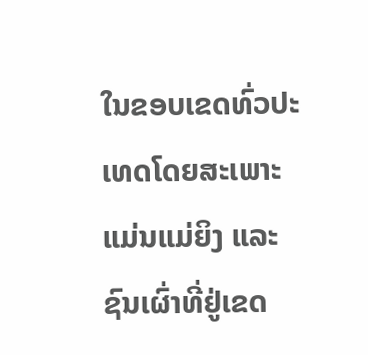ໃນຂອບເຂດທົ່ວປະເທດໂດຍສະເພາະແມ່ນແມ່ຍິງ ແລະ ຊົນເຜົ່າທີ່ຢູ່ເຂດ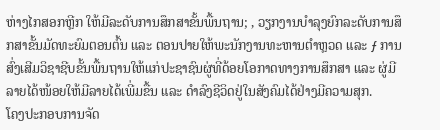ຫ່າງໄກສອກຫຼີກ ໃຫ້ມີລະດັບການສຶກສາຂັ້ນພື້ນຖານ; ‚ ວຽກງານບໍາລຸງຍົກລະດັບການສຶກສາຂັ້ນມັດທະຍົມຕອນຕົ້ນ ແລະ ຕອນປາຍໃຫ້ພະນັກງານທະຫານຕຳຫຼວດ ແລະ ƒ ການສົ່ງເສີມວິຊາຊີບຂັ້ນພື້ນຖານໃຫ້ແກ່ປະຊາຊົນຜູ່ທີ່ດ້ອຍໂອກາດທາງການສຶກສາ ແລະ ຜູ່ມີລາຍໄດ້ໜ້ອຍໃຫ້ມີລາຍໄດ້ເພີ່ມຂື້ນ ແລະ ດໍາລົງຊີວິດຢູ່ໃນສັງຄົມໄດ້ຢ່າງມີຄວາມສຸກ.
ໂຄງປະກອບການຈັດ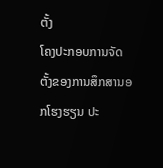ຕັ້ງ
ໂຄງປະກອບການຈັດຕັ້ງຂອງການສຶກສານອກໂຮງຮຽນ ປະ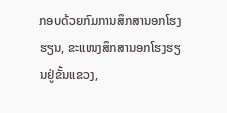ກອບດ້ວຍກົມການສຶກສານອກໂຮງຮຽນ, ຂະແໜງສຶກສານອກໂຮງຮຽນຢູ່ຂັ້ນແຂວງ,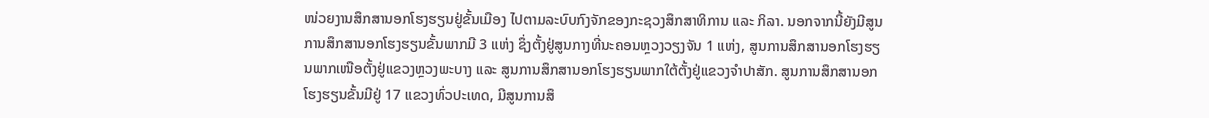ໜ່ວຍງານສຶກສານອກໂຮງຮຽນຢູ່ຂັ້ນເມືອງ ໄປຕາມລະບົບກົງຈັກຂອງກະຊວງສຶກສາທິການ ແລະ ກິລາ. ນອກຈາກນີ້ຍັງມີສູນການສຶກສານອກໂຮງຮຽນຂັ້ນພາກມີ 3 ແຫ່ງ ຊຶ່ງຕັ້ງຢູ່ສູນກາງທີ່ນະຄອນຫຼວງວຽງຈັນ 1 ແຫ່ງ, ສູນການສຶກສານອກໂຮງຮຽນພາກເໜືອຕັ້ງຢູ່ແຂວງຫຼວງພະບາງ ແລະ ສູນການສຶກສານອກໂຮງຮຽນພາກໃຕ້ຕັ້ງຢູ່ແຂວງຈໍາປາສັກ. ສູນການສຶກສານອກໂຮງຮຽນຂັ້ນມີຢູ່ 17 ແຂວງທົ່ວປະເທດ, ມີສູນການສຶ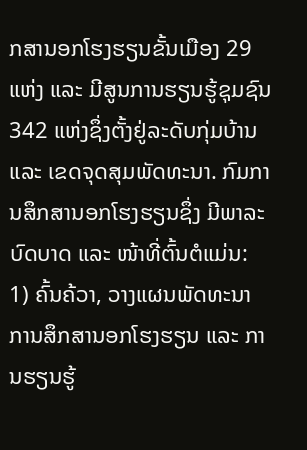ກສານອກໂຮງຮຽນຂັ້ນເມືອງ 29 ແຫ່ງ ແລະ ມີສູນການຮຽນຮູ້ຊຸມຊົນ 342 ແຫ່ງຊຶ່ງຕັ້ງຢູ່ລະດັບກຸ່ມບ້ານ ແລະ ເຂດຈຸດສຸມພັດທະນາ. ກົມການສຶກສານອກໂຮງຮຽນຊຶ່ງ ມີພາລະບົດບາດ ແລະ ໜ້າທີ່ຕົ້ນຕໍແມ່ນ: 1) ຄົ້ນຄ້ວາ, ວາງແຜນພັດທະນາການສຶກສານອກໂຮງຮຽນ ແລະ ການຮຽນຮູ້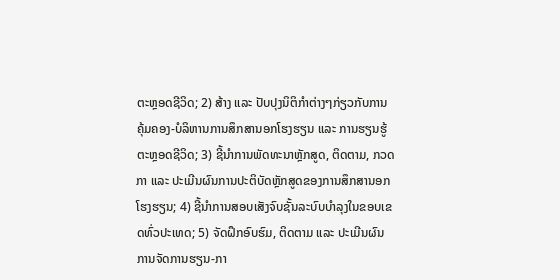ຕະຫຼອດຊີວິດ; 2) ສ້າງ ແລະ ປັບປຸງນິຕິກໍາຕ່າງໆກ່ຽວກັບການຄຸ້ມຄອງ-ບໍລິຫານການສຶກສານອກໂຮງຮຽນ ແລະ ການຮຽນຮູ້ຕະຫຼອດຊີວິດ; 3) ຊີ້ນໍາການພັດທະນາຫຼັກສູດ, ຕິດຕາມ, ກວດກາ ແລະ ປະເມີນຜົນການປະຕິບັດຫຼັກສູດຂອງການສຶກສານອກໂຮງຮຽນ; 4) ຊີ້ນໍາການສອບເສັງຈົບຊັ້ນລະບົບບໍາລຸງໃນຂອບເຂດທົ່ວປະເທດ; 5) ຈັດຝຶກອົບຮົມ, ຕິດຕາມ ແລະ ປະເມີນຜົນການຈັດການຮຽນ-ກາ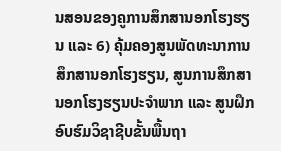ນສອນຂອງຄູການສຶກສານອກໂຮງຮຽນ ແລະ 6) ຄຸ້ມຄອງສູນພັດທະນາການສຶກສານອກໂຮງຮຽນ, ສູນການສຶກສານອກໂຮງຮຽນປະຈໍາພາກ ແລະ ສູນຝຶກອົບຮົມວິຊາຊີບຂັ້ນພື້ນຖາ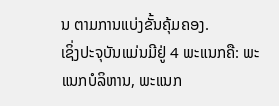ນ ຕາມການແບ່ງຂັ້ນຄຸ້ມຄອງ.
ເຊິ່ງປະຈຸບັນແມ່ນມີຢູ່ 4 ພະແນກຄື: ພະແນກບໍລິຫານ, ພະແນກ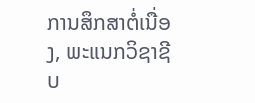ການສຶກສາຕໍ່ເນື່ອງ, ພະແນກວິຊາຊີບ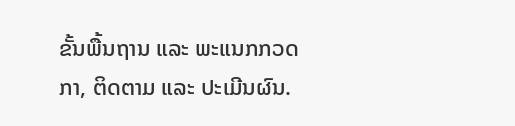ຂັ້ນພື້ນຖານ ແລະ ພະແນກກວດກາ, ຕິດຕາມ ແລະ ປະເມີນຜົນ.